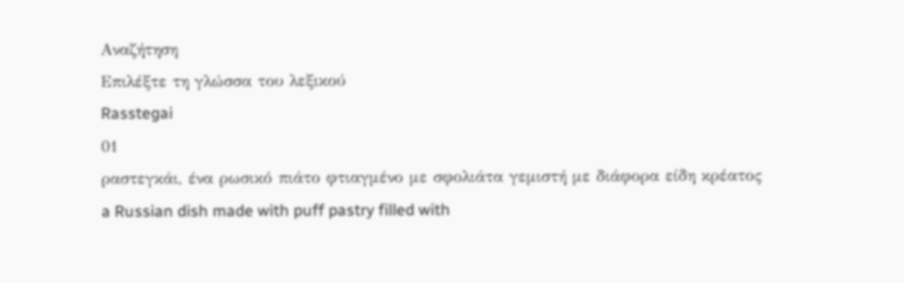Αναζήτηση
Επιλέξτε τη γλώσσα του λεξικού
Rasstegai
01
ραστεγκάι, ένα ρωσικό πιάτο φτιαγμένο με σφολιάτα γεμιστή με διάφορα είδη κρέατος
a Russian dish made with puff pastry filled with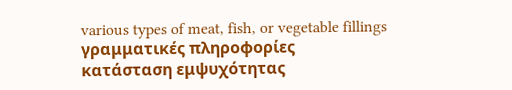various types of meat, fish, or vegetable fillings
γραμματικές πληροφορίες
κατάσταση εμψυχότητας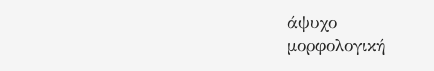άψυχο
μορφολογική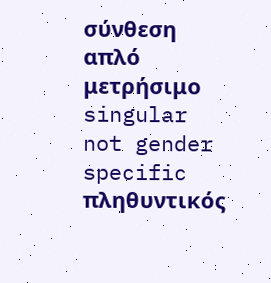σύνθεση
απλό
μετρήσιμο
singular
not gender specific
πληθυντικός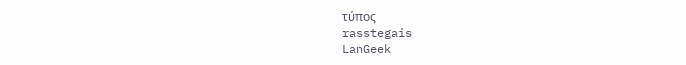τύπος
rasstegais
LanGeek